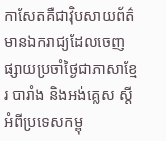កាសែតគឺជាវ៉ិបសាយព័ត៌មានឯករាជ្យដែលចេញផ្សាយប្រចាំថ្ងៃជាភាសាខ្មែរ បារាំង និងអង់គ្លេស ស្តីអំពីប្រទេសកម្ពុ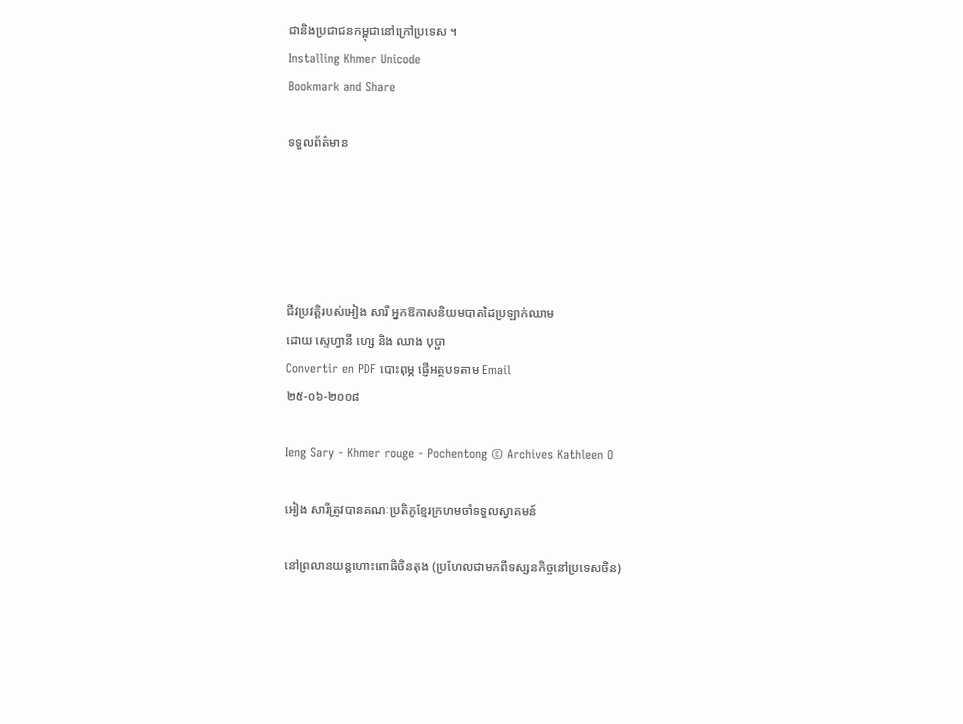ជានិងប្រជាជនកម្ពុជានៅក្រៅប្រទេស ។
Installing Khmer Unicode
Bookmark and Share

ទទួលព័ត៌មាន





ជីវប្រវត្តិរបស់អៀង សារី អ្នកឱកាសនិយមបាតដៃប្រឡាក់ឈាម
ដោយ ស្ទេហ្វានី ហ្សេ និង ឈាង បុប្ផា
Convertir en PDF បោះពុម្ភ ផ្ញើអត្ថបទតាម Email
២៥-០៦-២០០៨

Ieng Sary - Khmer rouge - Pochentong © Archives Kathleen O

អៀង សារីត្រូវបានគណៈប្រតិភូខ្មែរក្រហមចាំទទួលស្វាគមន៍

នៅព្រលានយន្តហោះពោធិចិនតុង (ប្រហែលជាមកពីទស្សនកិច្ចនៅប្រទេសចិន)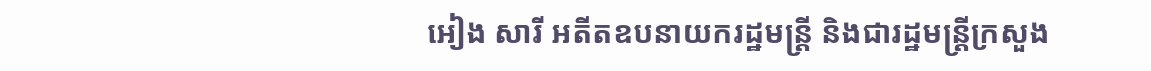អៀង សារី អតីតឧបនាយករដ្ឋមន្ត្រី និងជារដ្ឋមន្ត្រីក្រសួង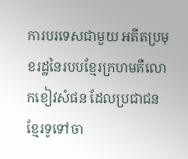ការបរទេសជាមួយ អតីតប្រមុខរដ្ឋនៃរបបខ្មែរក្រហមគឺលោកខៀវសំផន ដែលប្រជាជនខ្មែរទូទៅចា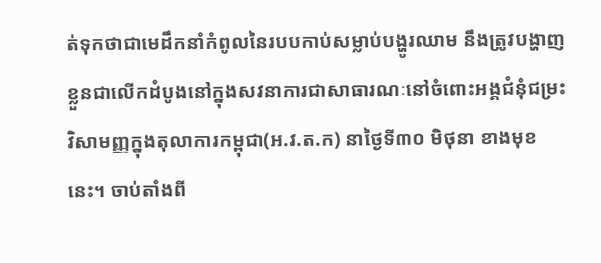ត់ទុកថាជាមេដឹកនាំកំពូលនៃរបបកាប់សម្លាប់បង្ហូរឈាម នឹងត្រូវបង្ហាញខ្លួនជាលើកដំបូងនៅក្នុងសវនាការជាសាធារណៈនៅចំពោះអង្គជំនុំជម្រះវិសាមញ្ញក្នុងតុលាការកម្ពុជា(អ.វ.ត.ក) នាថ្ងៃទី៣០ មិថុនា ខាងមុខនេះ។ ចាប់តាំងពី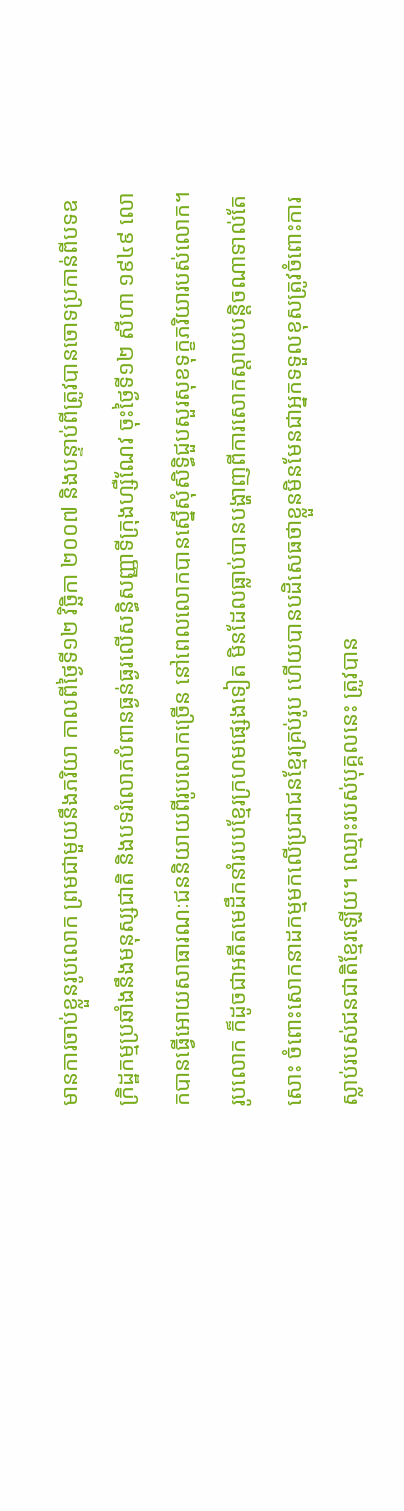មានការចាប់ខ្លួនរូបលោក ព្រមជាមួយនឹងភរិយា កាលពីថ្ងៃទី១២ វិច្ឆិកា ២០០៧ និងបន្ទាប់ពីត្រូវបានចោទប្រកាន់ពីបទឧក្រិដ្ឋកម្មប្រឆាំងនឹងមនុស្សជាតិ និងបទរំលោភបំពានធ្ងន់ធ្ងរលើសន្ធិសញ្ញាទីក្រុងហ្សឺណែវ ចុះថ្ងៃទី១២ សីហា ១៩៤៩ លោកបានធ្វើអោយសាធារណៈជននិយាយពីរូបលោកច្រើន នៅពេលលោកបានស្នើសុំសិទ្ធិជួបសួរសុខទុក្ខភរិយារបស់លោក។ រូបលោក ក៏ដូចជាអតីតមេដឹកនាំរបបខ្មែរក្រហមផ្សេងទៀត មិនដែលធ្លាប់បានបង្ហាញពីការសោកស្តាយបន្តិចណាទាល់តែសោះ ចំពោះសោកនាដកម្មមកលើប្រជាជនខ្មែរគ្រប់រូប ហើយបានបដិសេធថាខ្លួនមិនមែនជាអ្នកទទួលខុសត្រូវចំពោះការស្លាប់របស់ជនជាតិខ្មែរឡើយ។ ឈ្មោះរបស់បុគ្គលនេះ ត្រូវបាន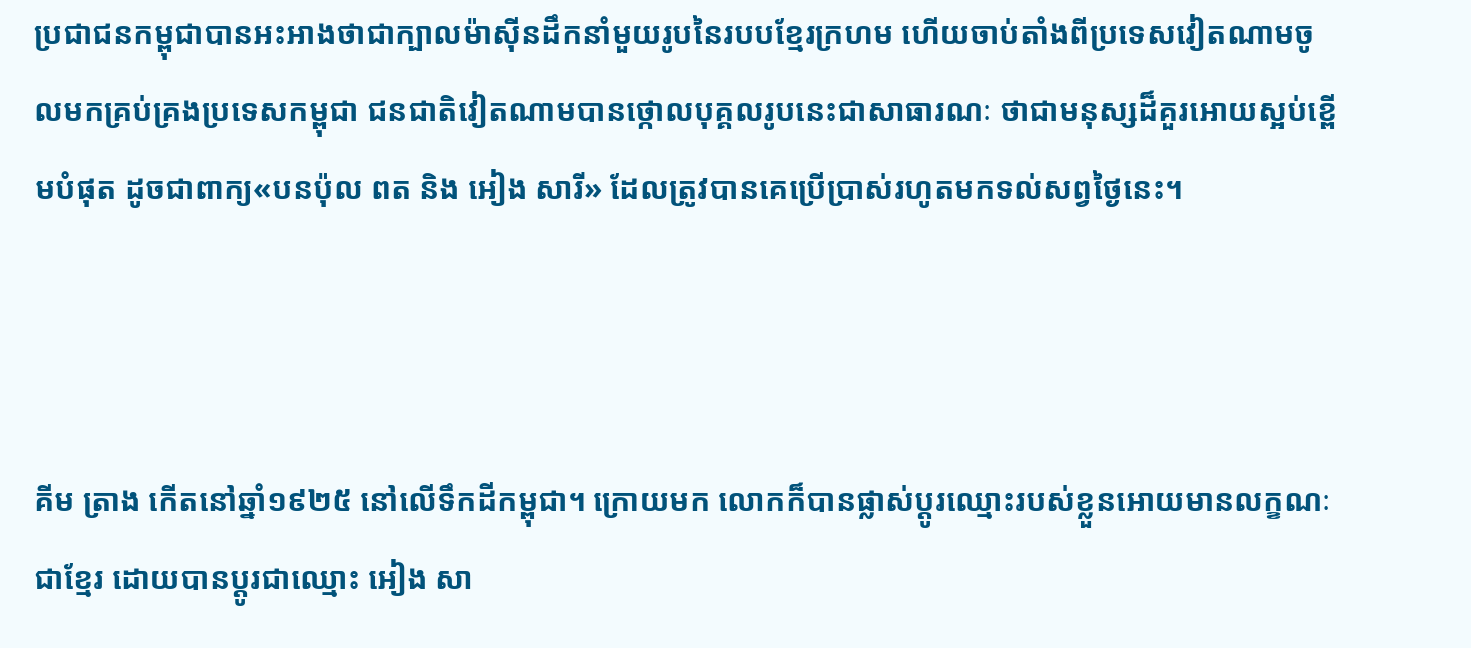ប្រជាជនកម្ពុជាបានអះអាងថាជាក្បាលម៉ាស៊ីនដឹកនាំមួយរូបនៃរបបខ្មែរក្រហម ហើយចាប់តាំងពីប្រទេសវៀតណាមចូលមកគ្រប់គ្រងប្រទេសកម្ពុជា ជនជាតិវៀតណាមបានថ្កោលបុគ្គលរូបនេះជាសាធារណៈ ថាជាមនុស្សដ៏គួរអោយស្អប់ខ្ពើមបំផុត ដូចជាពាក្យ«បនប៉ុល ពត និង អៀង សារី» ដែលត្រូវបានគេប្រើប្រាស់រហូតមកទល់សព្វថ្ងៃនេះ។



គីម ត្រាង កើតនៅឆ្នាំ១៩២៥ នៅលើទឹកដីកម្ពុជា។ ក្រោយមក លោកក៏បានផ្លាស់ប្តូរឈ្មោះរបស់ខ្លួនអោយមានលក្ខណៈជាខ្មែរ ដោយបានប្តូរជាឈ្មោះ អៀង សា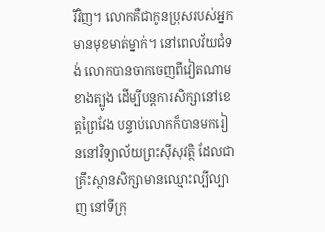រីវិញ។ លោកគឺជាកូនប្រុសរបស់អ្នកមានមុខមាត់ម្នាក់។ នៅពេលវ័យជំទង់ លោកបានចាកចេញពីវៀតណាមខាងត្បូង ដើម្បីបន្តការសិក្សានៅខេត្តព្រៃវែង បន្ទាប់លោកក៏បានមករៀននៅវិទ្យាល័យព្រះស៊ីសុវត្ថិ ដែលជាគ្រឹះស្ថានសិក្សាមានឈ្មោះល្បីល្បាញ នៅទីក្រុ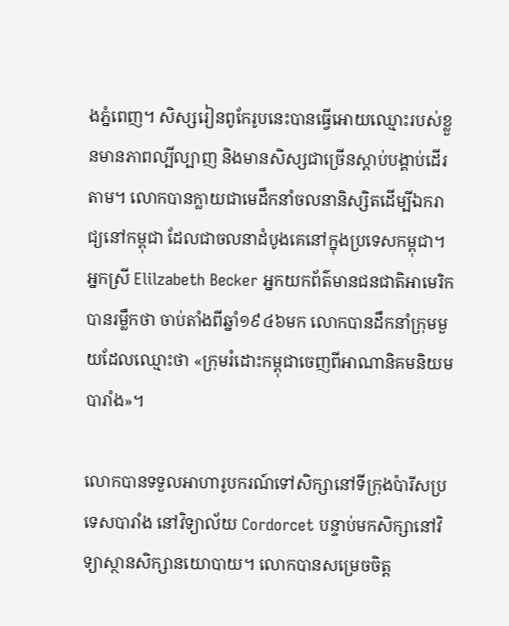ងភ្នំពេញ។ សិស្សរៀនពូកែរូបនេះបានធ្វើអោយឈ្មោះរបស់ខ្លួនមានភាពល្បីល្បាញ និងមានសិស្សជាច្រើនស្តាប់បង្គាប់ដើរតាម។ លោកបានក្លាយជាមេដឹកនាំចលនានិស្សិតដើម្បីឯករាជ្យនៅកម្ពុជា ដែលជាចលនាដំបូងគេនៅក្នុងប្រទេសកម្ពុជា។ អ្នកស្រី Elilzabeth Becker អ្នកយកព័ត៌មានជនជាតិអាមេរិក បានរម្លឹកថា ចាប់តាំងពីឆ្នាំ១៩៤៦មក លោកបានដឹកនាំក្រុមមួយដែលឈ្មោះថា «ក្រុមរំដោះកម្ពុជាចេញពីអាណានិគមនិយមបារាំង»។

លោកបានទទួលអាហារូបករណ៍ទៅសិក្សានៅទីក្រុងប៉ារីសប្រទេសបារាំង នៅវិទ្យាល័យ Cordorcet បន្ទាប់មកសិក្សានៅវិទ្យាស្ថានសិក្សានយោបាយ។ លោកបានសម្រេចចិត្ត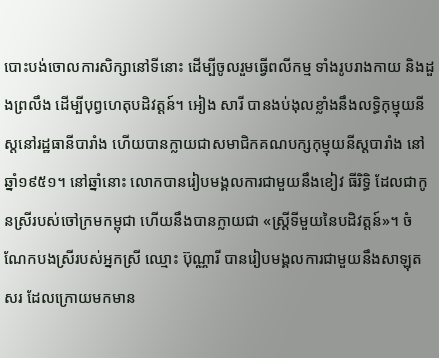បោះបង់ចោលការសិក្សានៅទីនោះ ដើម្បីចូលរួមធ្វើពលីកម្ម ទាំងរូបរាងកាយ និងដួងព្រលឹង ដើម្បីបុព្វហេតុបដិវត្តន៍។ អៀង សារី បានងប់ងុលខ្លាំងនឹងលទ្ធិកុម្មុយនីស្តនៅរដ្ឋធានីបារាំង ហើយបានក្លាយជាសមាជិកគណបក្សកុម្មុយនីស្តបារាំង នៅឆ្នាំ១៩៥១។ នៅឆ្នាំនោះ លោកបានរៀបមង្គលការជាមួយនឹងខៀវ ធីរិទ្ធិ ដែលជាកូនស្រីរបស់ចៅក្រមកម្ពុជា ហើយនឹងបានក្លាយជា «ស្រ្តីទីមួយនៃបដិវត្តន៍»។ ចំណែកបងស្រីរបស់អ្នកស្រី ឈ្មោះ ប៊ុណ្ណារី បានរៀបមង្គលការជាមួយនឹងសាឡុត សរ ដែលក្រោយមកមាន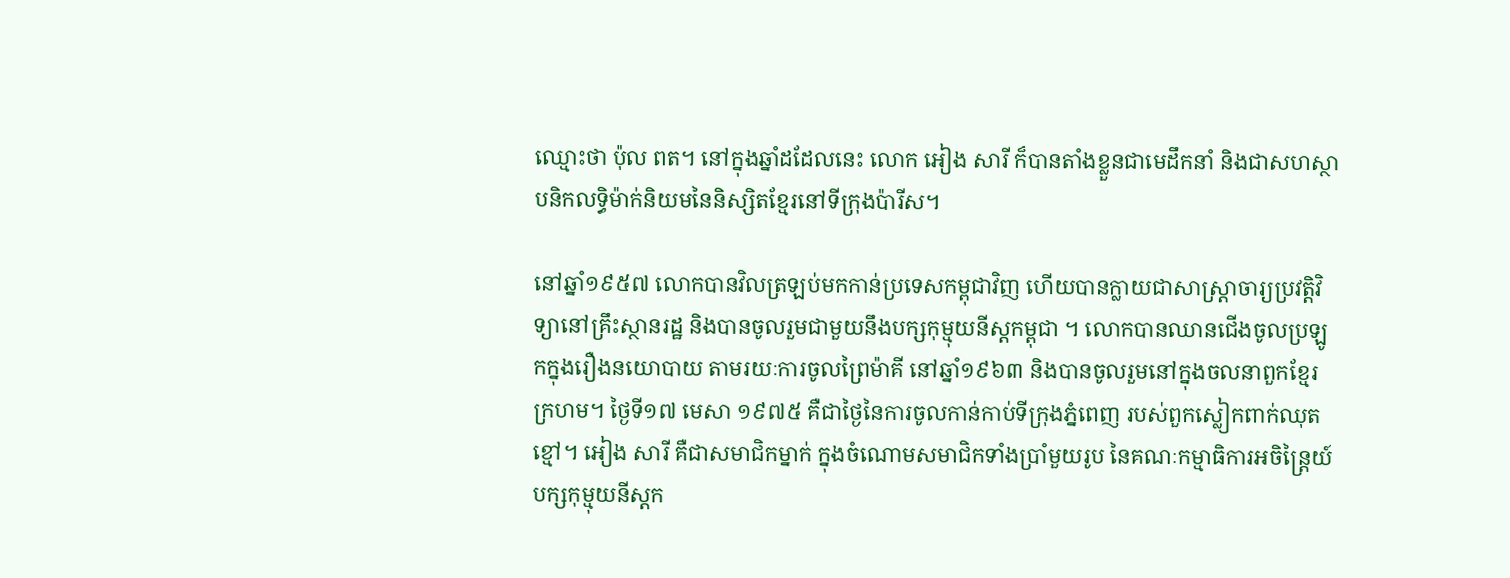ឈ្មោះថា ប៉ុល ពត។ នៅក្នុងឆ្នាំដដែលនេះ លោក អៀង សារី ក៏បានតាំងខ្លួនជាមេដឹកនាំ និងជាសហស្ថាបនិកលទ្ធិម៉ាក់និយមនៃនិស្សិតខ្មែរនៅទីក្រុងប៉ារីស។

នៅឆ្នាំ១៩៥៧ លោកបានវិលត្រឡប់មកកាន់ប្រទេសកម្ពុជាវិញ ហើយបានក្លាយជាសាស្រ្តាចារ្យប្រវត្តិវិទ្យានៅគ្រឹះស្ថានរដ្ឋ និងបានចូលរួមជាមួយនឹងបក្សកុម្មុយនីស្តកម្ពុជា ។ លោកបានឈានជើងចូលប្រឡូកក្នុងរឿងនយោបាយ តាមរយៈការចូលព្រៃម៉ាគី នៅឆ្នាំ១៩៦៣ និងបានចូលរួមនៅក្នុងចលនាពួកខ្មែរក្រហម។ ថ្ងៃទី១៧ មេសា ១៩៧៥ គឺជាថ្ងៃនៃការចូលកាន់កាប់ទីក្រុងភ្នំពេញ របស់ពួកស្លៀកពាក់ឈុតខ្មៅ។ អៀង សារី គឺជាសមាជិកម្នាក់ ក្នុងចំណោមសមាជិកទាំងប្រាំមួយរូប នៃគណៈកម្មាធិការអចិន្ត្រៃយ៍បក្សកុម្មុយនីស្តក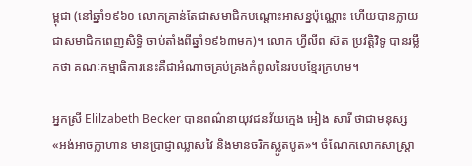ម្ពុជា (នៅឆ្នាំ១៩៦០ លោកគ្រាន់តែជាសមាជិកបណ្តោះអាសន្នប៉ុណ្ណោះ ហើយបានក្លាយជាសមាជិកពេញសិទ្ធិ ចាប់តាំងពីឆ្នាំ១៩៦៣មក)។ លោក ហ្វីលីព ស៊ត ប្រវត្តិវិទូ បានរម្លឹកថា គណៈកម្មាធិការនេះគឺជាអំណាចគ្រប់គ្រងកំពូលនៃរបបខ្មែរក្រហម។

អ្នកស្រី Elilzabeth Becker បានពណ៌នាយុវជនវ័យក្មេង អៀង សារី ថាជាមនុស្ស «អង់អាចក្លាហាន មានប្រាជ្ញាឈ្លាសវៃ និងមានចរិកស្លូតបូត»។ ចំណែកលោកសាស្រ្តា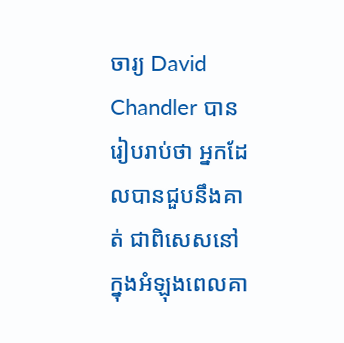ចារ្យ David Chandler បានរៀបរាប់ថា អ្នកដែលបានជួបនឹងគាត់ ជាពិសេសនៅក្នុងអំឡុងពេលគា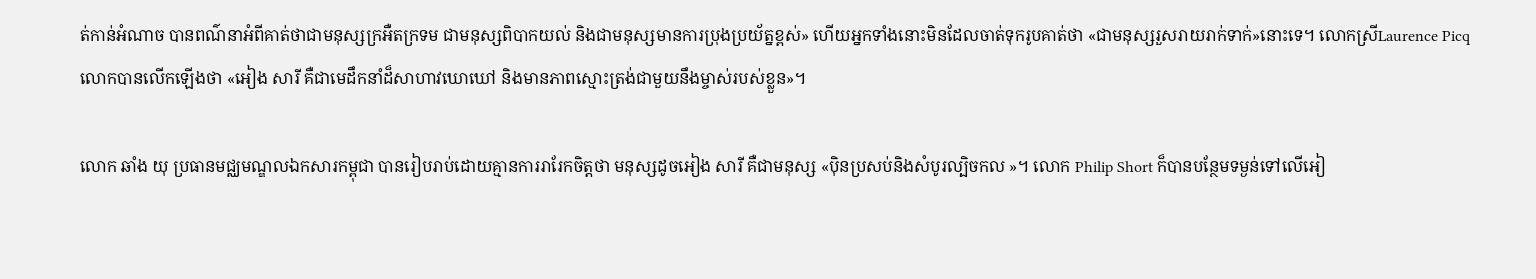ត់កាន់អំណាច បានពណ៌នាអំពីគាត់ថាជាមនុស្សក្រអឺតក្រទម ជាមនុស្សពិបាកយល់ និងជាមនុស្សមានការប្រុងប្រយ័ត្នខ្ពស់» ហើយអ្នកទាំងនោះមិនដែលចាត់ទុករូបគាត់ថា «ជាមនុស្សរួសរាយរាក់ទាក់»នោះទេ។ លោកស្រីLaurence Picq លោកបានលើកឡើងថា «អៀង សារី គឺជាមេដឹកនាំដ៏សាហាវឃោឃៅ និងមានភាពស្មោះត្រង់ជាមួយនឹងម្ចាស់របស់ខ្លួន»។

លោក ឆាំង យុ ប្រធានមជ្ឈមណ្ឌលឯកសារកម្ពុជា បានរៀបរាប់ដោយគ្មានការរារែកចិត្តថា មនុស្សដូចអៀង សារី គឺជាមនុស្ស «ប៉ិនប្រសប់និងសំបូរល្បិចកល »។ លោក Philip Short ក៏បានបន្ថែមទម្ងន់ទៅលើអៀ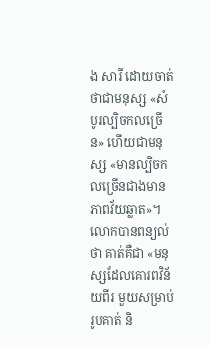ង សារី ដោយចាត់ថាជាមនុស្ស «សំបូរល្បិចកលច្រើន» ហើយជាមនុស្ស «មានល្បិចកលច្រើនជាងមានភាពវ័យឆ្លាត»។ លោកបានពន្យល់ថា គាត់គឺជា «មនុស្សដែលគោរពវិន័យពីរ មួយសម្រាប់រូបគាត់ និ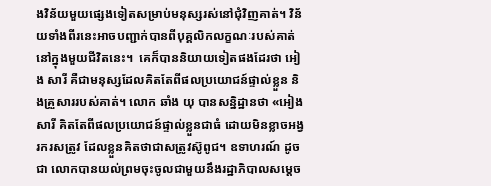ងវិន័យមួយផ្សេងទៀតសម្រាប់មនុស្សរស់នៅជុំវិញគាត់។ វិន័យទាំងពីរនេះអាចបញ្ជាក់បានពីបុគ្គលិកលក្ខណៈរបស់គាត់នៅក្នុងមួយជីវិតនេះ។  គេក៏បាននិយាយទៀតផងដែរថា អៀង សារី គឺជាមនុស្សដែលគិតតែពីផលប្រយោជន៍ផ្ទាល់ខ្លួន និងគ្រួសាររបស់គាត់។ លោក ឆាំង យុ បានសន្និដ្ឋានថា «អៀង សារី គិតតែពីផលប្រយោជន៍ផ្ទាល់ខ្លួនជាធំ ដោយមិនខ្លាចអង្វរករសត្រូវ ដែលខ្លួនគិតថាជាសត្រូវស៊ូពូជ។ ឧទាហរណ៍ ដូចជា លោកបានយល់ព្រមចុះចូលជាមួយនឹងរដ្ឋាភិបាលសម្តេច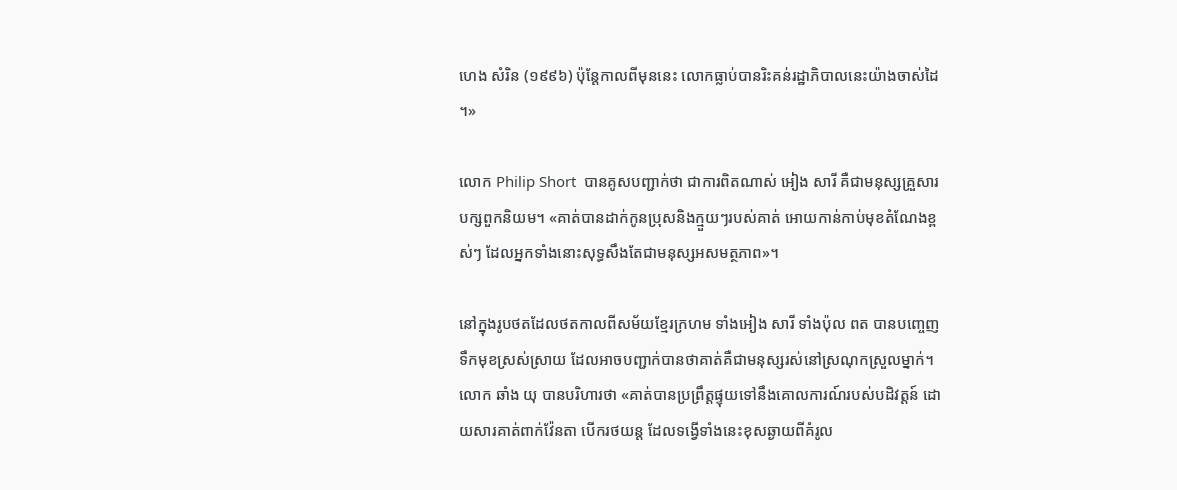ហេង សំរិន (១៩៩៦) ប៉ុន្តែកាលពីមុននេះ លោកធ្លាប់បានរិះគន់រដ្ឋាភិបាលនេះយ៉ាងចាស់ដៃ។»

លោក Philip Short  បានគូសបញ្ជាក់ថា ជាការពិតណាស់ អៀង សារី គឺជាមនុស្សគ្រួសារបក្សពួកនិយម។ «គាត់បានដាក់កូនប្រុសនិងក្មួយៗរបស់គាត់ អោយកាន់កាប់មុខតំណែងខ្ពស់ៗ ដែលអ្នកទាំងនោះសុទ្ធសឹងតែជាមនុស្សអសមត្ថភាព»។

នៅក្នុងរូបថតដែលថតកាលពីសម័យខ្មែរក្រហម ទាំងអៀង សារី ទាំងប៉ុល ពត បានបញ្ចេញទឹកមុខស្រស់ស្រាយ ដែលអាចបញ្ជាក់បានថាគាត់គឺជាមនុស្សរស់នៅស្រណុកស្រួលម្នាក់។ លោក ឆាំង យុ បានបរិហារថា «គាត់បានប្រព្រឹត្តផ្ទុយទៅនឹងគោលការណ៍របស់បដិវត្តន៍ ដោយសារគាត់ពាក់វ៉ែនតា បើករថយន្ត ដែលទង្វើទាំងនេះខុសឆ្ងាយពីគំរូល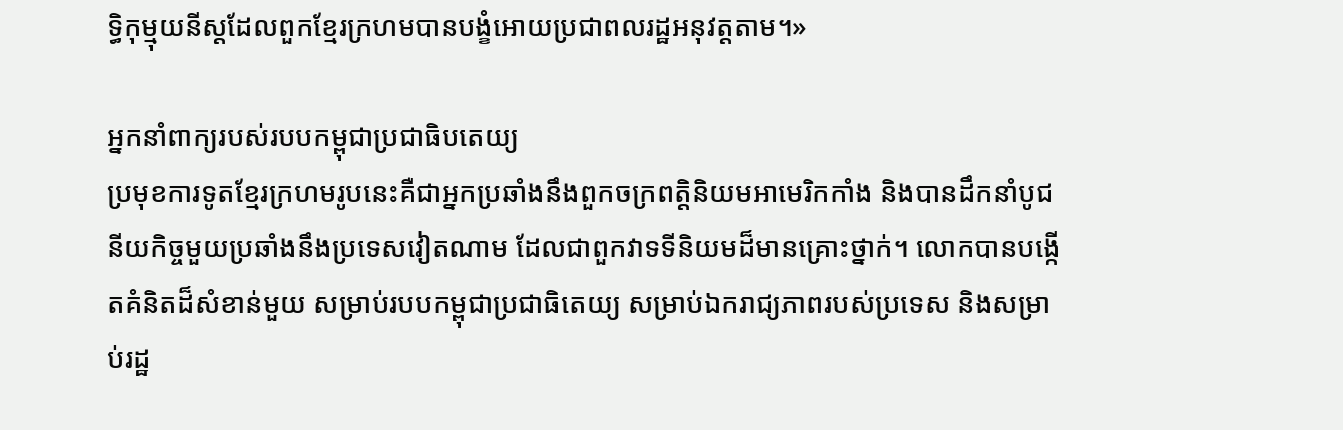ទ្ធិកុម្មុយនីស្តដែលពួកខ្មែរក្រហមបានបង្ខំអោយប្រជាពលរដ្ឋអនុវត្តតាម។»

អ្នកនាំពាក្យរបស់របបកម្ពុជាប្រជាធិបតេយ្យ
ប្រមុខការទូតខ្មែរក្រហមរូបនេះគឺជាអ្នកប្រឆាំងនឹងពួកចក្រពត្តិនិយមអាមេរិកកាំង និងបានដឹកនាំបូជនីយកិច្ចមួយប្រឆាំងនឹងប្រទេសវៀតណាម ដែលជាពួកវាទទីនិយមដ៏មានគ្រោះថ្នាក់។ លោកបានបង្កើតគំនិតដ៏សំខាន់មួយ សម្រាប់របបកម្ពុជាប្រជាធិតេយ្យ សម្រាប់ឯករាជ្យភាពរបស់ប្រទេស និងសម្រាប់រដ្ឋ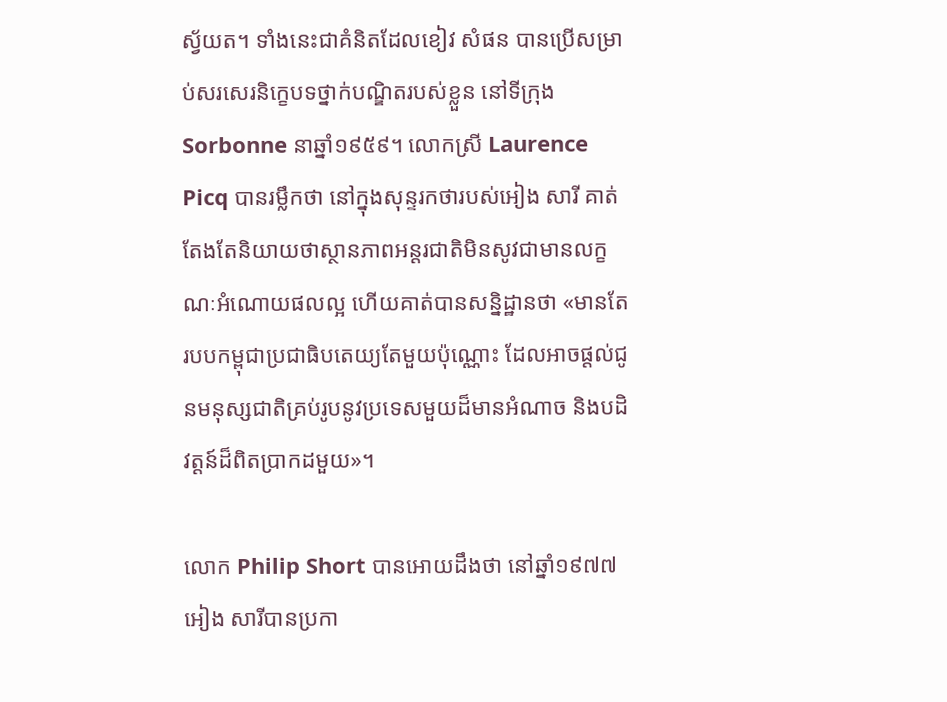ស្វ័យត។ ទាំងនេះជាគំនិតដែលខៀវ សំផន បានប្រើសម្រាប់សរសេរនិក្ខេបទថ្នាក់បណ្ឌិតរបស់ខ្លួន នៅទីក្រុងSorbonne នាឆ្នាំ១៩៥៩។ លោកស្រី Laurence Picq បានរម្លឹកថា នៅក្នុងសុន្ទរកថារបស់អៀង សារី គាត់តែងតែនិយាយថាស្ថានភាពអន្តរជាតិមិនសូវជាមានលក្ខណៈអំណោយផលល្អ ហើយគាត់បានសន្និដ្ឋានថា «មានតែរបបកម្ពុជាប្រជាធិបតេយ្យតែមួយប៉ុណ្ណោះ ដែលអាចផ្តល់ជូនមនុស្សជាតិគ្រប់រូបនូវប្រទេសមួយដ៏មានអំណាច និងបដិវត្តន៍ដ៏ពិតប្រាកដមួយ»។

លោក Philip Short បានអោយដឹងថា នៅឆ្នាំ១៩៧៧ អៀង សារីបានប្រកា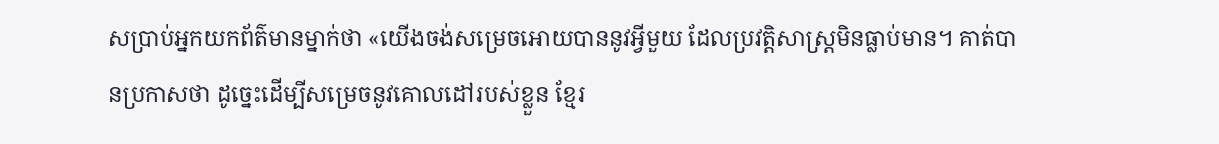សប្រាប់អ្នកយកព័ត៌មានម្នាក់ថា «យើងចង់សម្រេចអោយបាននូវអ្វីមួយ ដែលប្រវត្តិសាស្រ្តមិនធ្លាប់មាន។ គាត់បានប្រកាសថា ដូច្នេះដើម្បីសម្រេចនូវគោលដៅរបស់ខ្លួន ខ្មែរ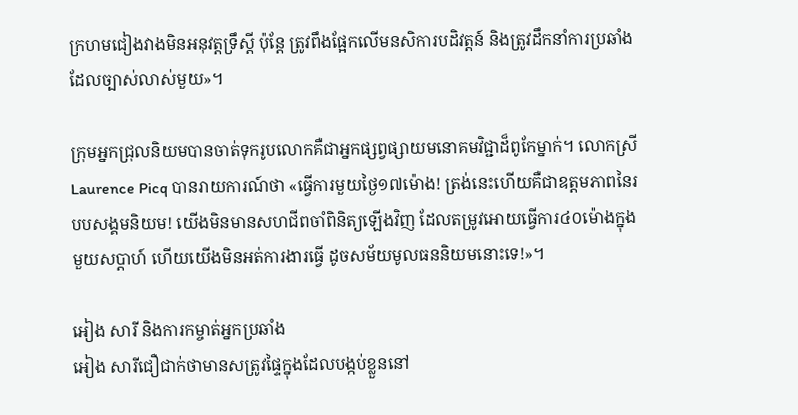ក្រហមជៀងវាងមិនអនុវត្តទ្រឹស្តី ប៉ុន្តែ ត្រូវពឹងផ្អែកលើមនសិការបដិវត្តន៍ និងត្រូវដឹកនាំការប្រឆាំងដែលច្បាស់លាស់មួយ»។

ក្រុមអ្នកជ្រុលនិយមបានចាត់ទុករូបលោកគឺជាអ្នកផ្សព្វផ្សាយមនោគមវិជ្ជាដ៏ពូកែម្នាក់។ លោកស្រី Laurence Picq បានរាយការណ៍ថា «ធ្វើការមួយថ្ងៃ១៧ម៉ោង! ត្រង់នេះហើយគឺជាឧត្តមភាពនៃរបបសង្គមនិយម! យើងមិនមានសហជីពចាំពិនិត្យឡើងវិញ ដែលតម្រូវអោយធ្វើការ៤០ម៉ោងក្នុងមួយសប្តាហ៍ ហើយយើងមិនអត់ការងារធ្វើ ដូចសម័យមូលធននិយមនោះទេ!»។

អៀង សារី និងការកម្ចាត់អ្នកប្រឆាំង
អៀង សារីជឿជាក់ថាមានសត្រូវផ្ទៃក្នុងដែលបង្កប់ខ្លួននៅ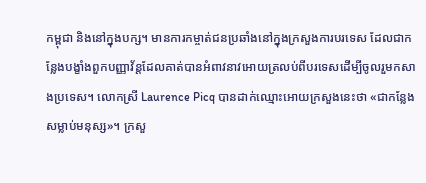កម្ពុជា និងនៅក្នុងបក្ស។ មានការកម្ចាត់ជនប្រឆាំងនៅក្នុងក្រសួងការបរទេស ដែលជាកន្លែងបង្ខាំងពួកបញ្ញាវ័ន្តដែលគាត់បានអំពាវនាវអោយត្រលប់ពីបរទេសដើម្បីចូលរួមកសាងប្រទេស។ លោកស្រី Laurence Picq បានដាក់ឈ្មោះអោយក្រសួងនេះថា «ជាកន្លែងសម្លាប់មនុស្ស»។ ក្រសួ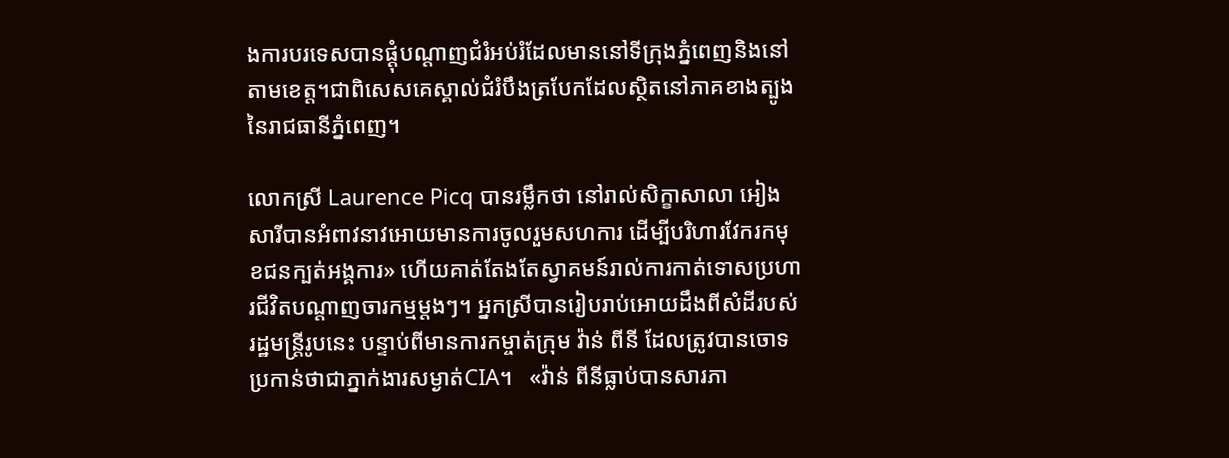ងការបរទេសបានផ្តុំបណ្តាញជំរំអប់រំដែលមាននៅទីក្រុងភ្នំពេញនិងនៅតាមខេត្ត។ជាពិសេសគេស្គាល់ជំរំបឹងត្របែកដែលស្ថិតនៅភាគខាងត្បូងនៃរាជធានីភ្នំពេញ។

លោកស្រី Laurence Picq បានរម្លឹកថា នៅរាល់សិក្ខាសាលា អៀង សារីបានអំពាវនាវអោយមានការចូលរួមសហការ ដើម្បីបរិហារវែករកមុខជនក្បត់អង្គការ» ហើយគាត់តែងតែស្វាគមន៍រាល់ការកាត់ទោសប្រហារជីវិតបណ្តាញចារកម្មម្តងៗ។ អ្នកស្រីបានរៀបរាប់អោយដឹងពីសំដីរបស់រដ្ឋមន្ត្រីរូបនេះ បន្ទាប់ពីមានការកម្ចាត់ក្រុម វ៉ាន់ ពីនី ដែលត្រូវបានចោទប្រកាន់ថាជាភ្នាក់ងារសម្ងាត់CIA។   «វ៉ាន់ ពីនីធ្លាប់បានសារភា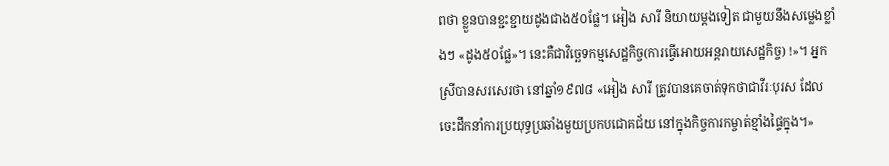ពថា ខ្លួនបានខ្ជះខ្ជាយដូងជាង៥០ផ្លែ។ អៀង សារី និយាយម្តងទៀត ជាមួយនឹងសម្លេងខ្លាំងៗ «ដូង៥០ផ្លែ»។ នេះគឺជាវិច្ឆេទកម្មសេដ្ឋកិច្ច(ការធ្វើអោយអន្តរាយសេដ្ឋកិច្ច) !»។ អ្នកស្រីបានសរសេរថា នៅឆ្នាំ១៩៧៨ «អៀង សារី ត្រូវបានគេចាត់ទុកថាជាវីរៈបុរស ដែលចេះដឹកនាំការប្រយុទ្ធប្រឆាំងមួយប្រកបជោគជ័យ នៅក្នុងកិច្ចការកម្ចាត់ខ្មាំងផ្ទៃក្នុង។»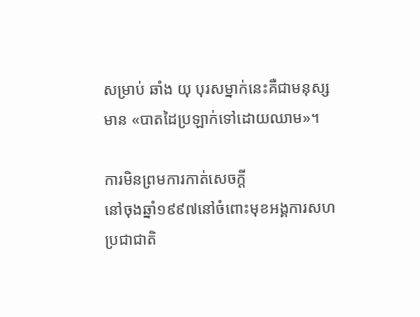សម្រាប់ ឆាំង យុ បុរសម្នាក់នេះគឺជាមនុស្សមាន «បាតដៃប្រឡាក់ទៅដោយឈាម»។

ការមិនព្រមការកាត់សេចក្តី
នៅចុងឆ្នាំ១៩៩៧នៅចំពោះមុខអង្គការសហប្រជាជាតិ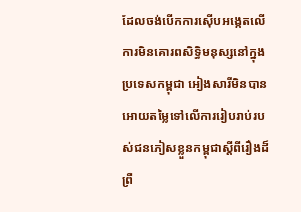ដែលចង់បើកការស៊ើបអង្កេតលើការមិនគោរពសិទ្ធិមនុស្សនៅក្នុងប្រទេសកម្ពុជា អៀងសារីមិនបានអោយតម្លៃទៅលើការរៀបរាប់របស់ជនភៀសខ្លួនកម្ពុជាស្តីពីរឿងដ៏ព្រឺ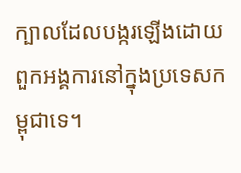ក្បាលដែលបង្ករឡើងដោយពួកអង្គការនៅក្នុងប្រទេសកម្ពុជាទេ។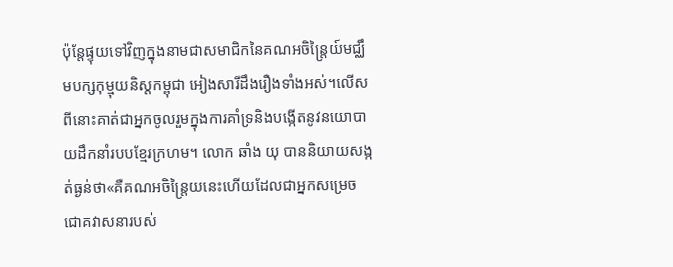ប៉ុន្តែផ្ទុយទៅវិញក្នុងនាមជាសមាជិកនៃគណអចិន្រ្តៃយ៍មជ្ឈឹមបក្សកុម្មុយនិស្តកម្ពុជា អៀងសារីដឹងរឿងទាំងអស់។លើសពីនោះគាត់ជាអ្នកចូលរួមក្នុងការគាំទ្រនិងបង្កើតនូវនយោបាយដឹកនាំរបបខ្មែរក្រហម។ លោក ឆាំង យុ បាននិយាយសង្កត់ធ្ងន់ថា«គឺគណអចិន្រ្តៃយនេះហើយដែលជាអ្នកសម្រេចជោគវាសនារបស់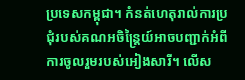ប្រទេសកម្ពុជា។ កំនត់ហេតុរាល់ការប្រជុំរបស់គណអចិន្រ្តៃយ៍អាចបញ្ជាក់អំពីការចូលរួមរបស់អៀងសារី។ លើស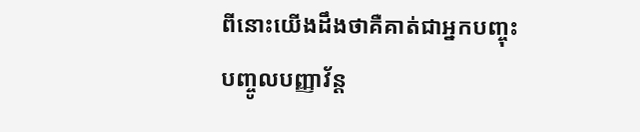ពីនោះយើងដឹងថាគឺគាត់ជាអ្នកបញ្ចុះបញ្ចូលបញ្ញាវ័ន្ត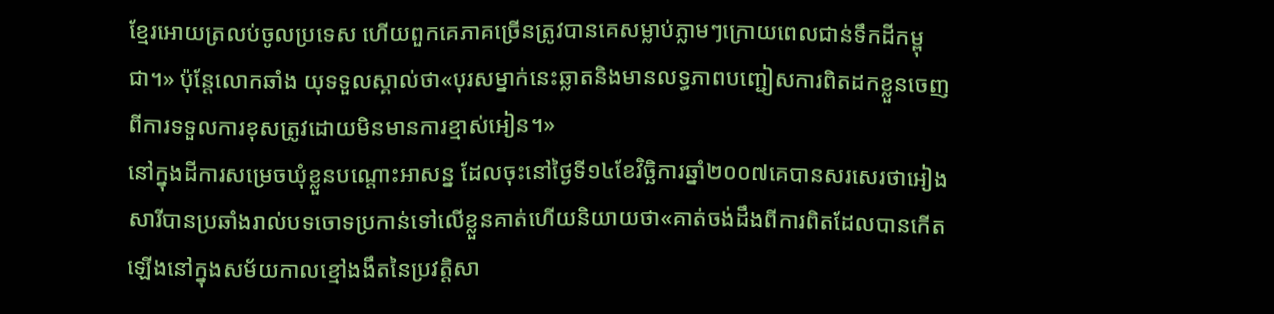ខ្មែរអោយត្រលប់ចូលប្រទេស ហើយពួកគេភាគច្រើនត្រូវបានគេសម្លាប់ភ្លាមៗក្រោយពេលជាន់ទឹកដីកម្ពុជា។» ប៉ុន្តែលោកឆាំង យុទទួលស្គាល់ថា«បុរសម្នាក់នេះឆ្លាតនិងមានលទ្ធភាពបញ្ជៀសការពិតដកខ្លួនចេញពីការទទួលការខុសត្រូវដោយមិនមានការខ្មាស់អៀន។»
នៅក្នុងដីការសម្រេចឃុំខ្លួនបណ្តោះអាសន្ន ដែលចុះនៅថ្ងៃទី១៤ខែវិច្ឆិការឆ្នាំ២០០៧គេបានសរសេរថាអៀងសារីបានប្រឆាំងរាល់បទចោទប្រកាន់ទៅលើខ្លួនគាត់ហើយនិយាយថា«គាត់ចង់ដឹងពីការពិតដែលបានកើតឡើងនៅក្នុងសម័យកាលខ្មៅងងឹតនៃប្រវត្តិសា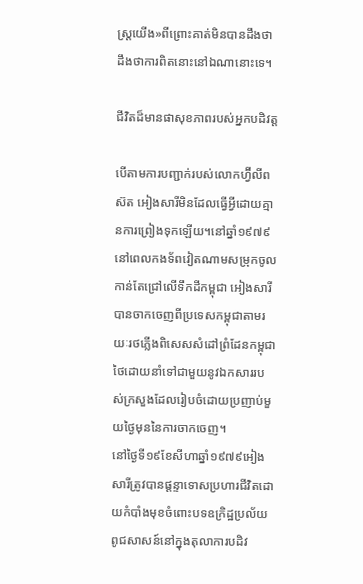ស្រ្តយើង»ពីព្រោះគាត់មិនបានដឹងថាដឹងថាការពិតនោះនៅឯណានោះទេ។

ជីវិតដ៏មានផាសុខភាពរបស់អ្នកបដិវត្ត

បើតាមការបញ្ជាក់របស់លោកហ្វ៊ីលីព ស៊ត អៀងសារីមិនដែលធ្វើអ្វីដោយគ្មានការព្រៀងទុកឡើយ។នៅឆ្នាំ១៩៧៩នៅពេលកងទ័ពវៀតណាមសម្រុកចូលកាន់តែជ្រៅលើទឹកដីកម្ពុជា អៀងសារីបានចាកចេញពីប្រទេសកម្ពុជាតាមរយៈរថភ្លើងពិសេសសំដៅព្រំដែនកម្ពុជាថៃដោយនាំទៅជាមួយនូវឯកសាររបស់ក្រសួងដែលរៀបចំដោយប្រញាប់មួយថ្ងៃមុននៃការចាកចេញ។
នៅថ្ងៃទី១៩ខែសីហាឆ្នាំ១៩៧៩អៀងសារីត្រូវបានផ្តន្ទាទោសប្រហារជីវិតដោយកំបាំងមុខចំពោះបទឧក្រិដ្ឋប្រល័យពូជសាសន៍នៅក្នុងតុលាការបដិវ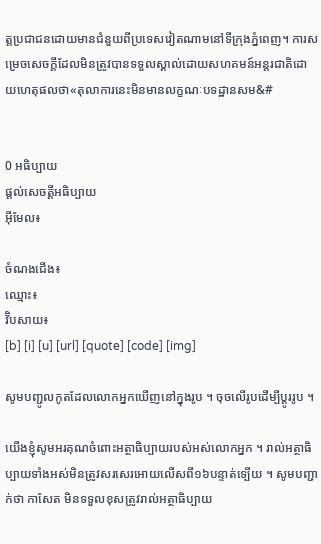ត្តប្រជាជនដោយមានជំនួយពីប្រទេសវៀតណាមនៅទីក្រុងភ្នំពេញ។ ការសម្រេចសេចក្តីដែលមិនត្រូវបានទទួលស្គាល់ដោយសហគមន៍អន្តរជាតិដោយហេតុផលថា«តុលាការនេះមិនមានលក្ខណៈបទដ្ឋានសម&#


0 អធិប្បាយ
ផ្តល់សេចត្តីអធិប្បាយ
អ៊ីមែល៖

ចំណងជើង៖
ឈ្មោះ៖
វ៊ិបសាយ៖
[b] [i] [u] [url] [quote] [code] [img]

សូមបញ្ជូលកូតដែលលោកអ្នកឃើញនៅក្នុងរូប ។ ចុចលើរូបដើម្បីប្តូររូប ។

យើងខ្ញុំសូមអរគុណចំពោះអត្ថាធិប្បាយរបស់អស់លោកអ្នក ។ រាល់អត្ថាធិប្បាយទាំងអស់មិនត្រូវសរសេរអោយលើសពី១៦បន្ទាត់ទ្បើយ ។ សូមបញ្ជាក់ថា កាសែត មិនទទួលខុសត្រូវរាល់អត្ថាធិប្បាយ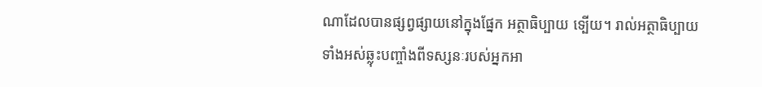ណាដែលបានផ្សព្វផ្សាយនៅក្នុងផ្នែក អត្ថាធិប្បាយ ទ្បើយ។ រាល់អត្ថាធិប្បាយទាំងអស់ឆ្លុះបញ្ចាំងពីទស្សនៈរបស់អ្នកអា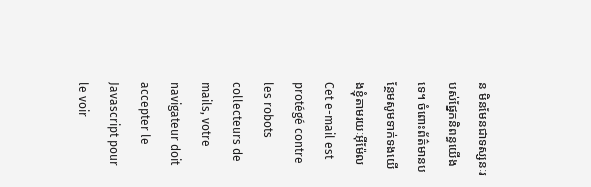ន មិនមែនជាទស្សនៈរបស់ផ្នែកនិពន្ធយើងទេ។ ចំពោះព័ត៌មានបន្ថែមសូមទាក់ទងយើងខ្ញុំតាមរយៈអ៊ីម៉ែល Cet e-mail est protégé contre les robots collecteurs de mails, votre navigateur doit accepter le Javascript pour le voir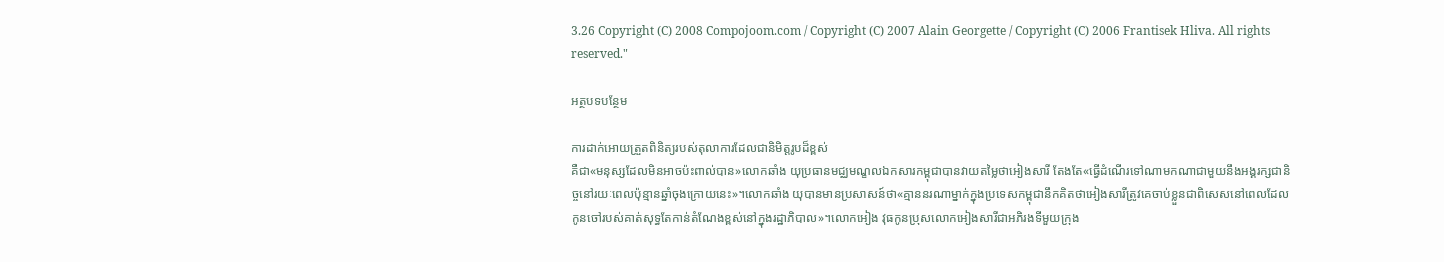3.26 Copyright (C) 2008 Compojoom.com / Copyright (C) 2007 Alain Georgette / Copyright (C) 2006 Frantisek Hliva. All rights reserved."

អត្ថបទបន្ថែម

ការដាក់អោយត្រួតពិនិត្យរបស់តុលាការដែលជានិមិត្តរូបដ៏ខ្ពស់
គឺជា«មនុស្សដែលមិនអាចប៉ះពាល់បាន»លោកឆាំង យុប្រធានមជ្ឈមណ្ខលឯកសារកម្ពុជាបានវាយតម្លៃថាអៀងសារី តែងតែ«ធ្វើដំណើរទៅណាមកណាជាមួយនឹងអង្គរក្សជានិច្ចនៅរយៈពេលប៉ុន្មានឆ្នាំចុងក្រោយនេះ»។លោកឆាំង យុបានមានប្រសាសន៍ថា«គ្មាននរណាម្នាក់ក្នុងប្រទេសកម្ពុជានឹកគិតថាអៀងសារីត្រូវគេចាប់ខ្លួនជាពិសេសនៅពេលដែលកូនចៅរបស់គាត់សុទ្ធតែកាន់តំណែងខ្ពស់នៅក្នុងរដ្ឋាភិបាល»។លោកអៀង វុធកូនប្រុសលោកអៀងសារីជាអភិរងទីមួយក្រុង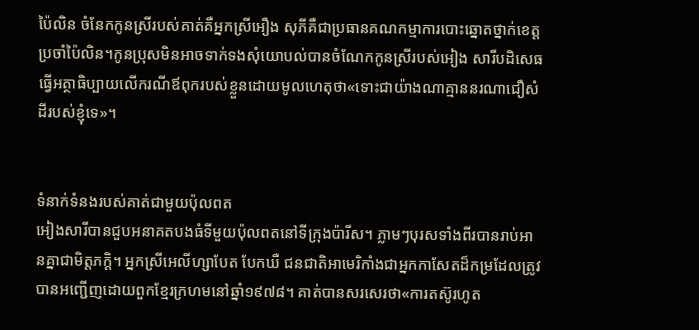ប៉ៃលិន ចំនែកកូនស្រីរបស់គាត់គឺអ្នកស្រីអឿង សុភីគឺជាប្រធានគណកម្មាការបោះឆ្នោតថ្នាក់ខេត្តប្រចាំប៉ៃលិន។កូនប្រុសមិនអាចទាក់ទងសុំយោបល់បានចំណែកកូនស្រីរបស់អៀង សារីបដិសេធធ្វើអត្ថាធិប្បាយលើករណីឪពុករបស់ខ្លួនដោយមូលហេតុថា«ទោះជាយ៉ាងណាគ្មាននរណាជឿសំដីរបស់ខ្ញុំទេ»។


ទំនាក់ទំនងរបស់គាត់ជាមួយប៉ុលពត
អៀងសារីបានជួបអនាគតបងធំទីមួយប៉ុលពតនៅទីក្រុងប៉ារីស។ ភ្លាមៗបុរសទាំងពីរបានរាប់អានគ្នាជាមិត្តភក្តិ។ អ្នកស្រីអេលីហ្សាបែត បែកឃឺ ជនជាតិអាមេរិកាំងជាអ្នកកាសែតដ៏កម្រដែលត្រូវបានអញ្ជើញដោយពួកខ្មែរក្រហមនៅឆ្នាំ១៩៧៨។ គាត់បានសរសេរថា«ការតស៊ូរហូត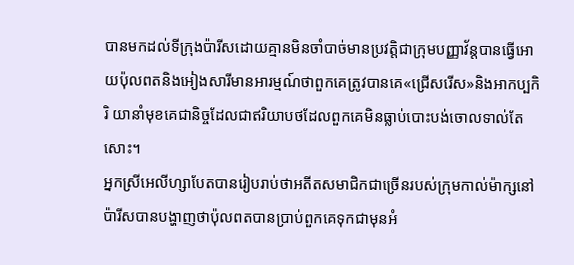បានមកដល់ទីក្រុងប៉ារីសដោយគ្មានមិនចាំបាច់មានប្រវត្តិជាក្រុមបញ្ញាវ័ន្តបានធ្វើអោយប៉ុលពតនិងអៀងសារីមានអារម្មណ៍ថាពួកគេត្រូវបានគេ«ជ្រើសរើស»និងអាកប្បកិរិ យានាំមុខគេជានិច្ចដែលជាឥរិយាបថដែលពួកគេមិនធ្លាប់បោះបង់ចោលទាល់តែសោះ។
អ្នកស្រីអេលីហ្សាបែតបានរៀបរាប់ថាអតីតសមាជិកជាច្រើនរបស់ក្រុមកាល់ម៉ាក្សនៅប៉ារីសបានបង្ហាញថាប៉ុលពតបានប្រាប់ពួកគេទុកជាមុនអំ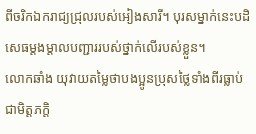ពីចរិកឯករាជ្យជ្រុលរបស់អៀងសារី។ បុរសម្នាក់នេះបដិសេធម្តងម្តាលបញ្ជាររបស់ថ្នាក់លើរបស់ខ្លួន។
លោកឆាំង យុវាយតម្លៃថាបងប្អូនប្រុសថ្លៃទាំងពីរធ្លាប់ជាមិត្តភក្តិ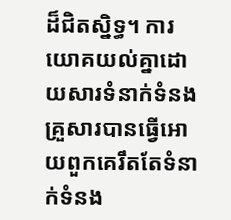ដ៏ជិតស្និទ្ធ។ ការយោគយល់គ្នាដោយសារទំនាក់ទំនងគ្រួសារបានធ្វើអោយពួកគេរឹតតែទំនាក់ទំនង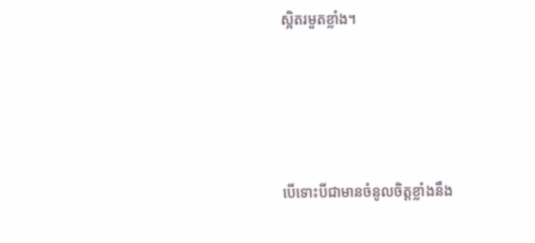ស្អិតរមួតខ្លាំង។




បើទោះបីជាមានចំនូលចិត្តខ្លាំងនឹង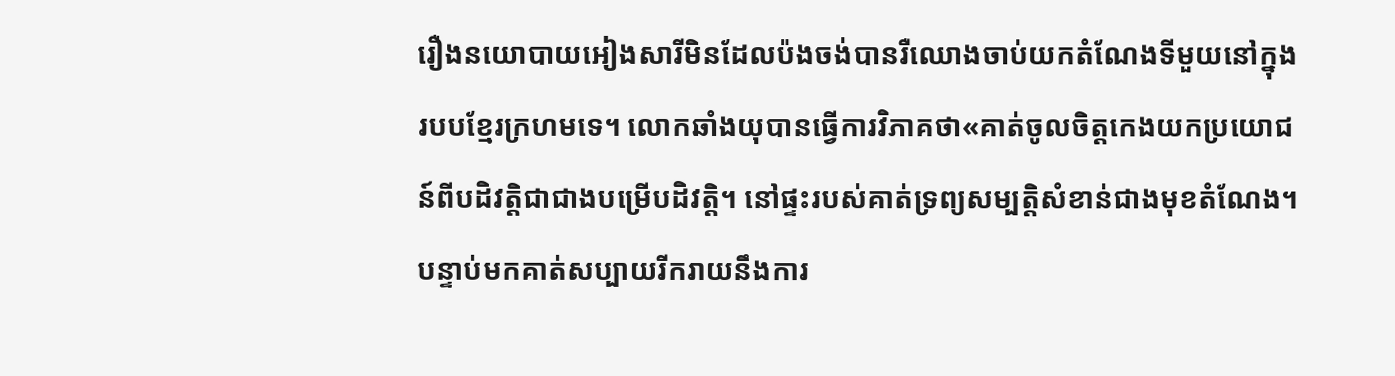រឿងនយោបាយអៀងសារីមិនដែលប៉ងចង់បានរឺឈោងចាប់យកតំណែងទីមួយនៅក្នុងរបបខ្មែរក្រហមទេ។ លោកឆាំងយុបានធ្វើការវិភាគថា«គាត់ចូលចិត្តកេងយកប្រយោជន៍ពីបដិវត្តិជាជាងបម្រើបដិវត្តិ។ នៅផ្ទះរបស់គាត់ទ្រព្យសម្បត្តិសំខាន់ជាងមុខតំណែង។ បន្ទាប់មកគាត់សប្បាយរីករាយនឹងការ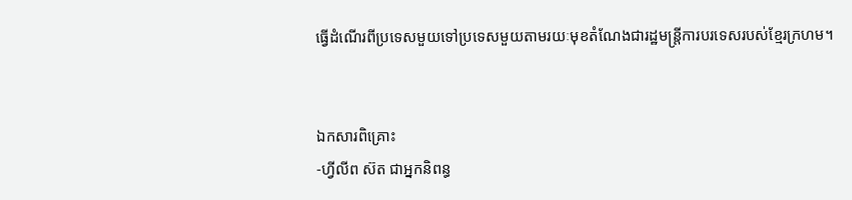ធ្វើដំណើរពីប្រទេសមួយទៅប្រទេសមួយតាមរយៈមុខតំណែងជារដ្ឋមន្រ្តីការបរទេសរបស់ខ្មែរក្រហម។


ឯកសារពិគ្រោះ
-ហ្វីលីព ស៊ត ជាអ្នកនិពន្ធ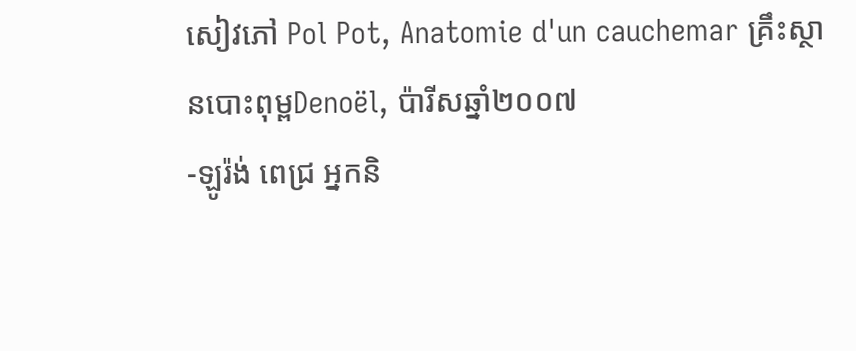សៀវភៅ Pol Pot, Anatomie d'un cauchemar គ្រឹះស្ថានបោះពុម្ពDenoël, ប៉ារីសឆ្នាំ២០០៧
-ឡូរ៉ង់ ពេជ្រ អ្នកនិ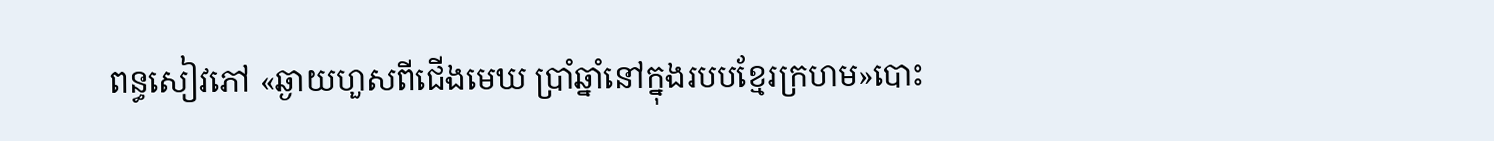ពន្ធសៀវភៅ «ឆ្ងាយហួសពីជើងមេឃ ប្រាំឆ្នាំនៅក្នុងរបបខ្មែរក្រហម»បោះ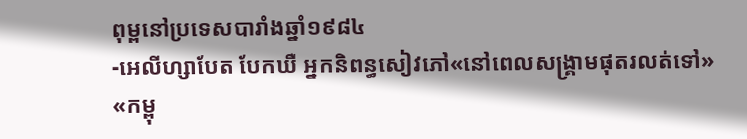ពុម្ពនៅប្រទេសបារាំងឆ្នាំ១៩៨៤
-អេលីហ្សាបែត បែកឃឺ អ្នកនិពន្ធសៀវភៅ«នៅពេលសង្រ្គាមផុតរលត់ទៅ» «កម្ពុ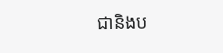ជានិងប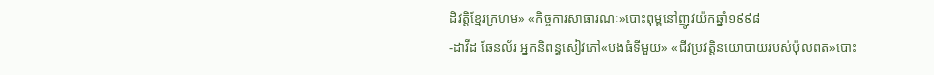ដិវត្តិខ្មែរក្រហម» «កិច្ចការសាធារណៈ»បោះពុម្ពនៅញូវយ៉កឆ្នាំ១៩៩៨
-ដាវីដ ឆែនល័រ អ្នកនិពន្ធសៀវភៅ«បងធំទីមួយ» «ជីវប្រវត្តិនយោបាយរបស់ប៉ុលពត»បោះ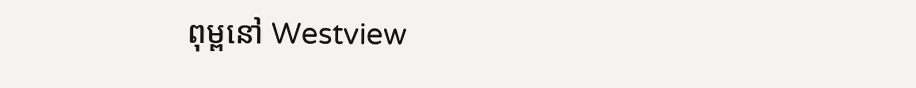ពុម្ពនៅ Westview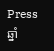Press ឆ្នាំ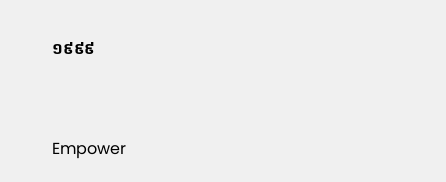១៩៩៩


Empower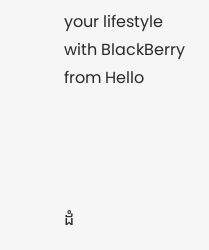your lifestyle with BlackBerry from Hello




ដំ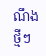ណឹងថ្មីៗ